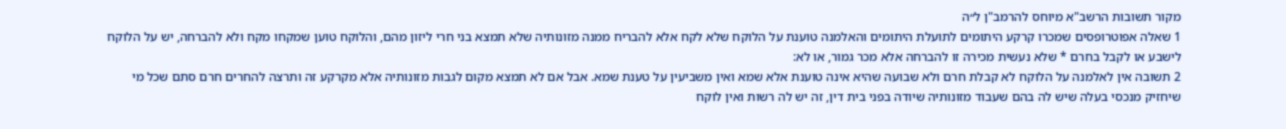מקור תשובות הרשב"א מיוחס להרמב"ן ל״ה
1 שאלה אפוטרופסים שמכרו קרקע היתומים לתועלת היתומים והאלמנה טוענת על הלוקח שלא לקח אלא להבריח ממנה מזונותיה שלא תמצא בני חרי ליזון מהם, והלוקח טוען שמקחו מקח ולא להברחה, יש על הלוקח לישבע או לקבל בחרם * שלא נעשית מכירה זו להברחה אלא מכר גמור, או לא:
2 תשובה אין לאלמנה על הלוקח לא קבלת חרם ולא שבועה שהיא אינה טוענת אלא שמא ואין משביעין על טענת שמא. אבל אם לא תמצא מקום לגבות מזונותיה אלא מקרקע זה ותרצה להחרים חרם סתם שכל מי שיחזיק מנכסי בעלה שיש לה בהם שעבוד מזונותיה שיודה בפני בית דין, זה יש לה רשות ואין לוקח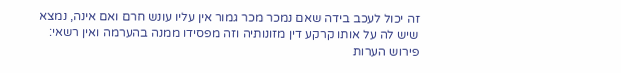זה יכול לעכב בידה שאם נמכר מכר גמור אין עליו עונש חרם ואם אינה, נמצא שיש לה על אותו קרקע דין מזונותיה וזה מפסידו ממנה בהערמה ואין רשאי:
פירוש הערות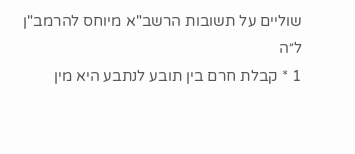שוליים על תשובות הרשב"א מיוחס להרמב"ן ל״ה
1 * קבלת חרם בין תובע לנתבע היא מין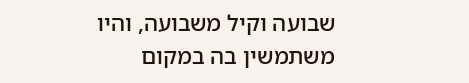שבועה וקיל משבועה, והיו משתמשין בה במקום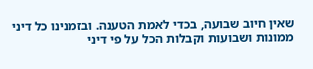שאין חיוב שבועה, בכדי לאמת הטענה. ובזמנינו כל דיני ממונות ושבועות וקבלות הכל על פי דיני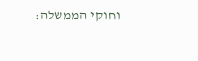וחוקי הממשלה: